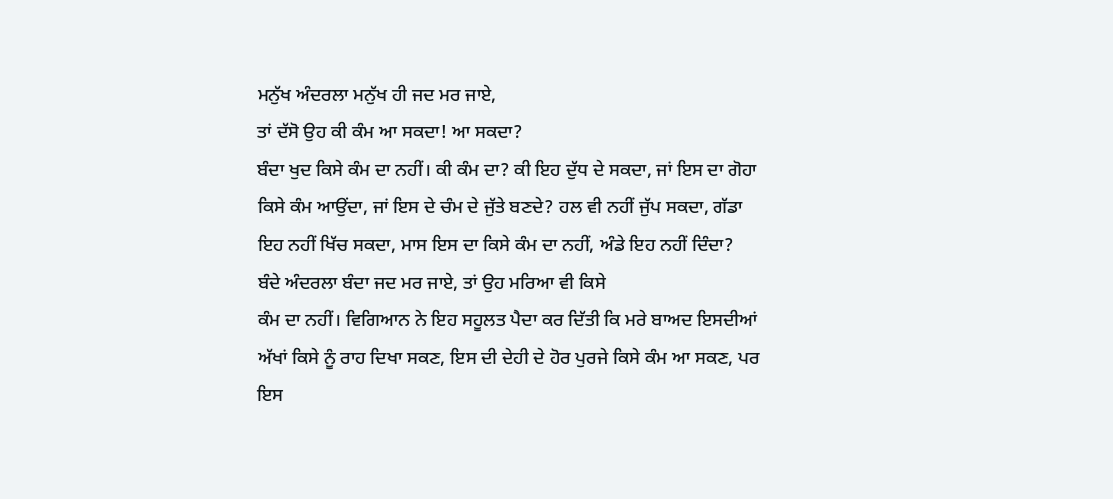ਮਨੁੱਖ ਅੰਦਰਲਾ ਮਨੁੱਖ ਹੀ ਜਦ ਮਰ ਜਾਏ,
ਤਾਂ ਦੱਸੋ ਉਹ ਕੀ ਕੰਮ ਆ ਸਕਦਾ! ਆ ਸਕਦਾ?
ਬੰਦਾ ਖੁਦ ਕਿਸੇ ਕੰਮ ਦਾ ਨਹੀਂ। ਕੀ ਕੰਮ ਦਾ? ਕੀ ਇਹ ਦੁੱਧ ਦੇ ਸਕਦਾ, ਜਾਂ ਇਸ ਦਾ ਗੋਹਾ
ਕਿਸੇ ਕੰਮ ਆਉਂਦਾ, ਜਾਂ ਇਸ ਦੇ ਚੰਮ ਦੇ ਜੁੱਤੇ ਬਣਦੇ? ਹਲ ਵੀ ਨਹੀਂ ਜੁੱਪ ਸਕਦਾ, ਗੱਡਾ
ਇਹ ਨਹੀਂ ਖਿੱਚ ਸਕਦਾ, ਮਾਸ ਇਸ ਦਾ ਕਿਸੇ ਕੰਮ ਦਾ ਨਹੀਂ, ਅੰਡੇ ਇਹ ਨਹੀਂ ਦਿੰਦਾ?
ਬੰਦੇ ਅੰਦਰਲਾ ਬੰਦਾ ਜਦ ਮਰ ਜਾਏ, ਤਾਂ ਉਹ ਮਰਿਆ ਵੀ ਕਿਸੇ
ਕੰਮ ਦਾ ਨਹੀਂ। ਵਿਗਿਆਨ ਨੇ ਇਹ ਸਹੂਲਤ ਪੈਦਾ ਕਰ ਦਿੱਤੀ ਕਿ ਮਰੇ ਬਾਅਦ ਇਸਦੀਆਂ
ਅੱਖਾਂ ਕਿਸੇ ਨੂੰ ਰਾਹ ਦਿਖਾ ਸਕਣ, ਇਸ ਦੀ ਦੇਹੀ ਦੇ ਹੋਰ ਪੁਰਜੇ ਕਿਸੇ ਕੰਮ ਆ ਸਕਣ, ਪਰ
ਇਸ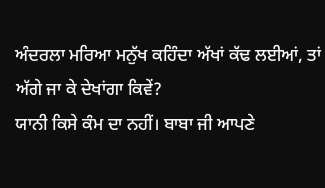ਅੰਦਰਲਾ ਮਰਿਆ ਮਨੁੱਖ ਕਹਿੰਦਾ ਅੱਖਾਂ ਕੱਢ ਲਈਆਂ, ਤਾਂ ਅੱਗੇ ਜਾ ਕੇ ਦੇਖਾਂਗਾ ਕਿਵੇਂ?
ਯਾਨੀ ਕਿਸੇ ਕੰਮ ਦਾ ਨਹੀਂ। ਬਾਬਾ ਜੀ ਆਪਣੇ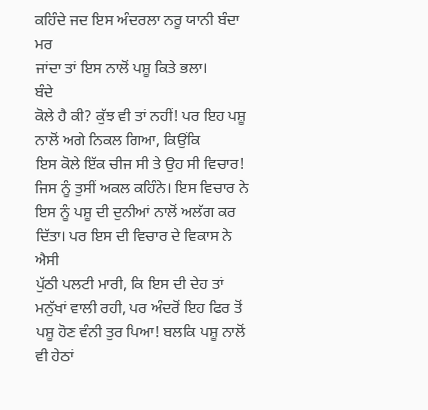ਕਹਿੰਦੇ ਜਦ ਇਸ ਅੰਦਰਲਾ ਨਰੂ ਯਾਨੀ ਬੰਦਾ ਮਰ
ਜਾਂਦਾ ਤਾਂ ਇਸ ਨਾਲੋਂ ਪਸ਼ੂ ਕਿਤੇ ਭਲਾ।
ਬੰਦੇ
ਕੋਲੇ ਹੈ ਕੀ? ਕੁੱਝ ਵੀ ਤਾਂ ਨਹੀਂ! ਪਰ ਇਹ ਪਸ਼ੂ ਨਾਲੋਂ ਅਗੇ ਨਿਕਲ ਗਿਆ, ਕਿਉਂਕਿ
ਇਸ ਕੋਲੇ ਇੱਕ ਚੀਜ ਸੀ ਤੇ ਉਹ ਸੀ ਵਿਚਾਰ! ਜਿਸ ਨੂੰ ਤੁਸੀਂ ਅਕਲ ਕਹਿੰਨੇ। ਇਸ ਵਿਚਾਰ ਨੇ
ਇਸ ਨੂੰ ਪਸ਼ੂ ਦੀ ਦੁਨੀਆਂ ਨਾਲੋਂ ਅਲੱਗ ਕਰ ਦਿੱਤਾ। ਪਰ ਇਸ ਦੀ ਵਿਚਾਰ ਦੇ ਵਿਕਾਸ ਨੇ ਐਸੀ
ਪੁੱਠੀ ਪਲਟੀ ਮਾਰੀ, ਕਿ ਇਸ ਦੀ ਦੇਹ ਤਾਂ ਮਨੁੱਖਾਂ ਵਾਲੀ ਰਹੀ, ਪਰ ਅੰਦਰੋਂ ਇਹ ਫਿਰ ਤੋਂ
ਪਸ਼ੂ ਹੋਣ ਵੰਨੀ ਤੁਰ ਪਿਆ! ਬਲਕਿ ਪਸ਼ੂ ਨਾਲੋਂ ਵੀ ਹੇਠਾਂ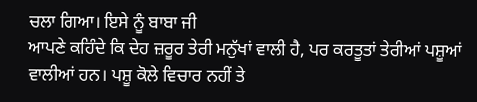ਚਲਾ ਗਿਆ। ਇਸੇ ਨੂੰ ਬਾਬਾ ਜੀ
ਆਪਣੇ ਕਹਿੰਦੇ ਕਿ ਦੇਹ ਜ਼ਰੂਰ ਤੇਰੀ ਮਨੁੱਖਾਂ ਵਾਲੀ ਹੈ, ਪਰ ਕਰਤੂਤਾਂ ਤੇਰੀਆਂ ਪਸ਼ੂਆਂ
ਵਾਲੀਆਂ ਹਨ। ਪਸ਼ੂ ਕੋਲੇ ਵਿਚਾਰ ਨਹੀਂ ਤੇ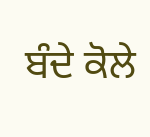ਬੰਦੇ ਕੋਲੇ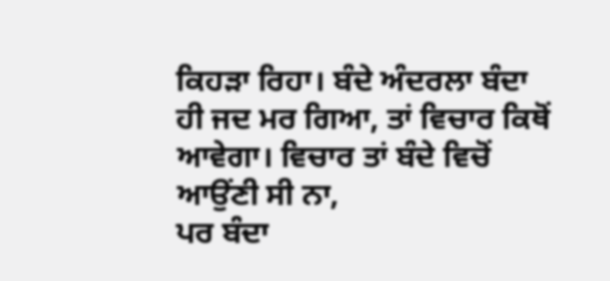ਕਿਹੜਾ ਰਿਹਾ। ਬੰਦੇ ਅੰਦਰਲਾ ਬੰਦਾ
ਹੀ ਜਦ ਮਰ ਗਿਆ, ਤਾਂ ਵਿਚਾਰ ਕਿਥੋਂ ਆਵੇਗਾ। ਵਿਚਾਰ ਤਾਂ ਬੰਦੇ ਵਿਚੋਂ ਆਉਂਣੀ ਸੀ ਨਾ,
ਪਰ ਬੰਦਾ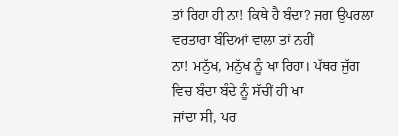ਤਾਂ ਰਿਹਾ ਹੀ ਨਾ! ਕਿਥੇ ਹੈ ਬੰਦਾ? ਜਗ ਉਪਰਲਾ ਵਰਤਾਰਾ ਬੰਦਿਆਂ ਵਾਲਾ ਤਾਂ ਨਹੀਂ
ਨਾ! ਮਨੁੱਖ, ਮਨੁੱਖ ਨੂੰ ਖਾ ਰਿਹਾ। ਪੱਥਰ ਜੁੱਗ ਵਿਚ ਬੰਦਾ ਬੰਦੇ ਨੂੰ ਸੱਚੀਂ ਹੀ ਖਾ
ਜਾਂਦਾ ਸੀ, ਪਰ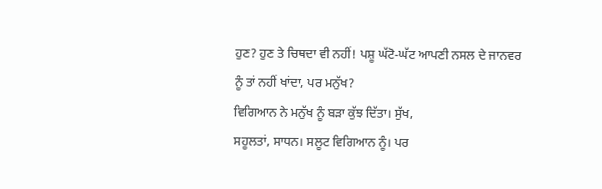ਹੁਣ? ਹੁਣ ਤੇ ਚਿਥਦਾ ਵੀ ਨਹੀਂ! ਪਸ਼ੂ ਘੱਟੋ-ਘੱਟ ਆਪਣੀ ਨਸਲ ਦੇ ਜਾਨਵਰ
ਨੂੰ ਤਾਂ ਨਹੀਂ ਖਾਂਦਾ, ਪਰ ਮਨੁੱਖ?
ਵਿਗਿਆਨ ਨੇ ਮਨੁੱਖ ਨੂੰ ਬੜਾ ਕੁੱਝ ਦਿੱਤਾ। ਸੁੱਖ,
ਸਹੂਲਤਾਂ, ਸਾਧਨ। ਸਲੂਟ ਵਿਗਿਆਨ ਨੂੰ। ਪਰ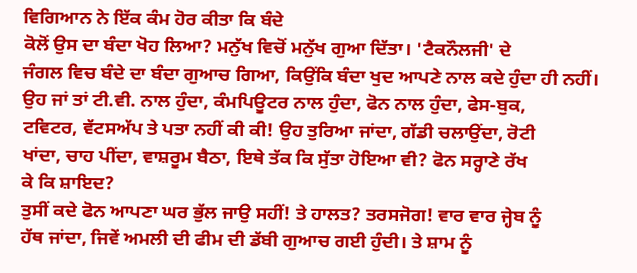ਵਿਗਿਆਨ ਨੇ ਇੱਕ ਕੰਮ ਹੋਰ ਕੀਤਾ ਕਿ ਬੰਦੇ
ਕੋਲੋਂ ਉਸ ਦਾ ਬੰਦਾ ਖੋਹ ਲਿਆ? ਮਨੁੱਖ ਵਿਚੋਂ ਮਨੁੱਖ ਗੁਆ ਦਿੱਤਾ। 'ਟੈਕਨੌਲਜੀ' ਦੇ
ਜੰਗਲ ਵਿਚ ਬੰਦੇ ਦਾ ਬੰਦਾ ਗੁਆਚ ਗਿਆ, ਕਿਉਂਕਿ ਬੰਦਾ ਖੁਦ ਆਪਣੇ ਨਾਲ ਕਦੇ ਹੁੰਦਾ ਹੀ ਨਹੀਂ।
ਉਹ ਜਾਂ ਤਾਂ ਟੀ.ਵੀ. ਨਾਲ ਹੁੰਦਾ, ਕੰਮਪਿਊਟਰ ਨਾਲ ਹੁੰਦਾ, ਫੋਨ ਨਾਲ ਹੁੰਦਾ, ਫੇਸ-ਬੁਕ,
ਟਵਿਟਰ, ਵੱਟਸਅੱਪ ਤੇ ਪਤਾ ਨਹੀਂ ਕੀ ਕੀ! ਉਹ ਤੁਰਿਆ ਜਾਂਦਾ, ਗੱਡੀ ਚਲਾਉਂਦਾ, ਰੋਟੀ
ਖਾਂਦਾ, ਚਾਹ ਪੀਂਦਾ, ਵਾਸ਼ਰੂਮ ਬੈਠਾ, ਇਥੇ ਤੱਕ ਕਿ ਸੁੱਤਾ ਹੋਇਆ ਵੀ? ਫੋਨ ਸਰ੍ਹਾਣੇ ਰੱਖ
ਕੇ ਕਿ ਸ਼ਾਇਦ?
ਤੁਸੀਂ ਕਦੇ ਫੋਨ ਆਪਣਾ ਘਰ ਭੁੱਲ ਜਾਉ ਸਹੀਂ! ਤੇ ਹਾਲਤ? ਤਰਸਜੋਗ! ਵਾਰ ਵਾਰ ਜ੍ਹੇਬ ਨੂੰ
ਹੱਥ ਜਾਂਦਾ, ਜਿਵੇਂ ਅਮਲੀ ਦੀ ਫੀਮ ਦੀ ਡੱਬੀ ਗੁਆਚ ਗਈ ਹੁੰਦੀ। ਤੇ ਸ਼ਾਮ ਨੂੰ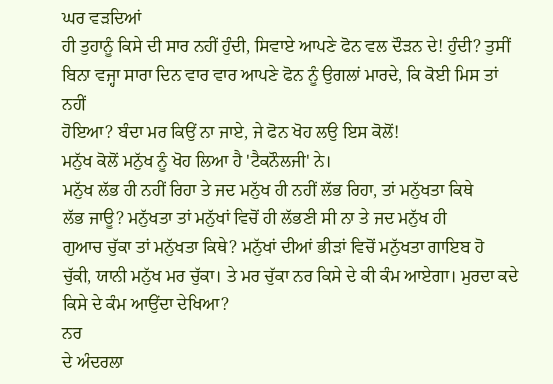ਘਰ ਵੜਦਿਆਂ
ਹੀ ਤੁਹਾਨੂੰ ਕਿਸੇ ਦੀ ਸਾਰ ਨਹੀਂ ਹੁੰਦੀ, ਸਿਵਾਏ ਆਪਣੇ ਫੋਨ ਵਲ ਦੌੜਨ ਦੇ! ਹੁੰਦੀ? ਤੁਸੀਂ
ਬਿਨਾ ਵਜ੍ਹਾ ਸਾਰਾ ਦਿਨ ਵਾਰ ਵਾਰ ਆਪਣੇ ਫੋਨ ਨੂੰ ਉਗਲਾਂ ਮਾਰਦੇ, ਕਿ ਕੋਈ ਮਿਸ ਤਾਂ ਨਹੀਂ
ਹੋਇਆ? ਬੰਦਾ ਮਰ ਕਿਉਂ ਨਾ ਜਾਏ, ਜੇ ਫੋਨ ਖੋਹ ਲਉ ਇਸ ਕੋਲੋਂ!
ਮਨੁੱਖ ਕੋਲੋਂ ਮਨੁੱਖ ਨੂੰ ਖੋਹ ਲਿਆ ਹੈ 'ਟੈਕਨੌਲਜੀ' ਨੇ।
ਮਨੁੱਖ ਲੱਭ ਹੀ ਨਹੀਂ ਰਿਹਾ ਤੇ ਜਦ ਮਨੁੱਖ ਹੀ ਨਹੀਂ ਲੱਭ ਰਿਹਾ, ਤਾਂ ਮਨੁੱਖਤਾ ਕਿਥੇ
ਲੱਭ ਜਾਊ? ਮਨੁੱਖਤਾ ਤਾਂ ਮਨੁੱਖਾਂ ਵਿਚੋਂ ਹੀ ਲੱਭਣੀ ਸੀ ਨਾ ਤੇ ਜਦ ਮਨੁੱਖ ਹੀ
ਗੁਆਚ ਚੁੱਕਾ ਤਾਂ ਮਨੁੱਖਤਾ ਕਿਥੇ? ਮਨੁੱਖਾਂ ਦੀਆਂ ਭੀੜਾਂ ਵਿਚੋਂ ਮਨੁੱਖਤਾ ਗਾਇਬ ਹੋ
ਚੁੱਕੀ, ਯਾਨੀ ਮਨੁੱਖ ਮਰ ਚੁੱਕਾ। ਤੇ ਮਰ ਚੁੱਕਾ ਨਰ ਕਿਸੇ ਦੇ ਕੀ ਕੰਮ ਆਏਗਾ। ਮੁਰਦਾ ਕਦੇ
ਕਿਸੇ ਦੇ ਕੰਮ ਆਉਂਦਾ ਦੇਖਿਆ?
ਨਰ
ਦੇ ਅੰਦਰਲਾ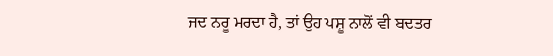ਜਦ ਨਰੂ ਮਰਦਾ ਹੈ, ਤਾਂ ਉਹ ਪਸ਼ੂ ਨਾਲੋਂ ਵੀ ਬਦਤਰ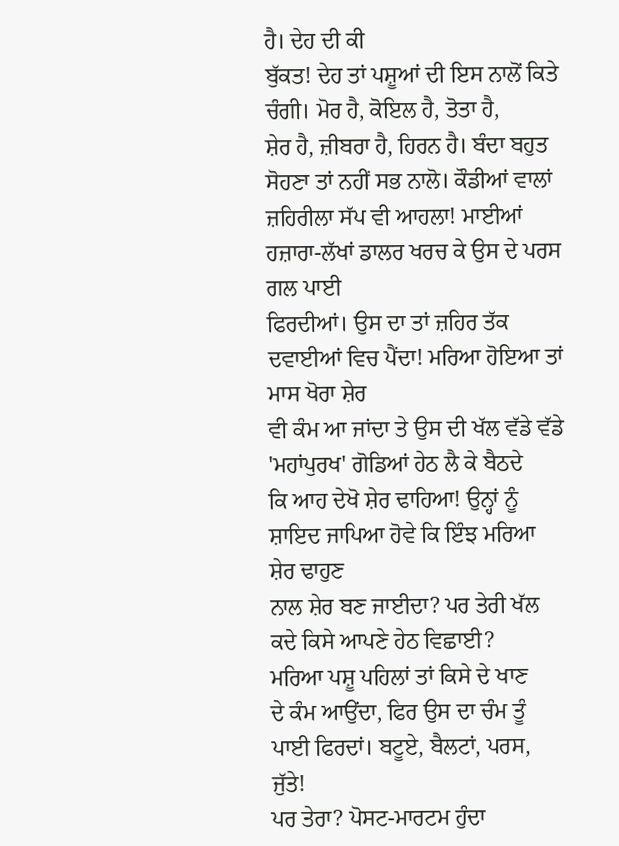ਹੈ। ਦੇਹ ਦੀ ਕੀ
ਬੁੱਕਤ! ਦੇਹ ਤਾਂ ਪਸ਼ੂਆਂ ਦੀ ਇਸ ਨਾਲੋਂ ਕਿਤੇ ਚੰਗੀ। ਮੋਰ ਹੈ, ਕੋਇਲ ਹੈ, ਤੋਤਾ ਹੈ,
ਸ਼ੇਰ ਹੈ, ਜ਼ੀਬਰਾ ਹੈ, ਹਿਰਨ ਹੈ। ਬੰਦਾ ਬਹੁਤ ਸੋਹਣਾ ਤਾਂ ਨਹੀਂ ਸਭ ਨਾਲੋ। ਕੌਡੀਆਂ ਵਾਲਾਂ
ਜ਼ਹਿਰੀਲਾ ਸੱਪ ਵੀ ਆਹਲਾ! ਮਾਈਆਂ ਹਜ਼ਾਰਾ-ਲੱਖਾਂ ਡਾਲਰ ਖਰਚ ਕੇ ਉਸ ਦੇ ਪਰਸ ਗਲ ਪਾਈ
ਫਿਰਦੀਆਂ। ਉਸ ਦਾ ਤਾਂ ਜ਼ਹਿਰ ਤੱਕ ਦਵਾਈਆਂ ਵਿਚ ਪੈਂਦਾ! ਮਰਿਆ ਹੋਇਆ ਤਾਂ ਮਾਸ ਖੋਰਾ ਸ਼ੇਰ
ਵੀ ਕੰਮ ਆ ਜਾਂਦਾ ਤੇ ਉਸ ਦੀ ਖੱਲ ਵੱਡੇ ਵੱਡੇ 'ਮਹਾਂਪੁਰਖ' ਗੋਡਿਆਂ ਹੇਠ ਲੈ ਕੇ ਬੈਠਦੇ
ਕਿ ਆਹ ਦੇਖੋ ਸ਼ੇਰ ਢਾਹਿਆ! ਉਨ੍ਹਾਂ ਨੂੰ ਸ਼ਾਇਦ ਜਾਪਿਆ ਹੋਵੇ ਕਿ ਇੰਝ ਮਰਿਆ ਸ਼ੇਰ ਢਾਹੁਣ
ਨਾਲ ਸ਼ੇਰ ਬਣ ਜਾਈਦਾ? ਪਰ ਤੇਰੀ ਖੱਲ ਕਦੇ ਕਿਸੇ ਆਪਣੇ ਹੇਠ ਵਿਛਾਈ?
ਮਰਿਆ ਪਸ਼ੂ ਪਹਿਲਾਂ ਤਾਂ ਕਿਸੇ ਦੇ ਖਾਣ
ਦੇ ਕੰਮ ਆਉਂਦਾ, ਫਿਰ ਉਸ ਦਾ ਚੰਮ ਤੂੰ ਪਾਈ ਫਿਰਦਾਂ। ਬਟੂਏ, ਬੈਲਟਾਂ, ਪਰਸ, ਜੁੱਤੇ!
ਪਰ ਤੇਰਾ? ਪੋਸਟ-ਮਾਰਟਮ ਹੁੰਦਾ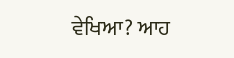ਵੇਖਿਆ? ਆਹ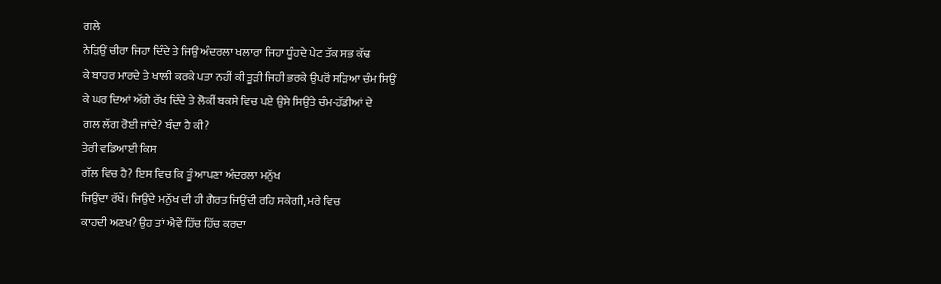ਗਲੇ
ਨੇੜਿਉਂ ਚੀਰਾ ਜਿਹਾ ਦਿੰਦੇ ਤੇ ਜਿਉਂ ਅੰਦਰਲਾ ਖਲਾਰਾ ਜਿਹਾ ਧੂੰਹਦੇ ਪੇਟ ਤੱਕ ਸਭ ਕੱਢ
ਕੇ ਬਾਹਰ ਮਾਰਦੇ ਤੇ ਖਾਲੀ ਕਰਕੇ ਪਤਾ ਨਹੀਂ ਕੀ ਤੂੜੀ ਜਿਹੀ ਭਰਕੇ ਉਪਰੋਂ ਸੜਿਆ ਚੰਮ ਸਿਉਂ
ਕੇ ਘਰ ਦਿਆਂ ਅੱਗੇ ਰੱਖ ਦਿੰਦੇ ਤੇ ਲੋਕੀਂ ਬਕਸੇ ਵਿਚ ਪਏ ਉਸੇ ਸਿਉਂਤੇ ਚੰਮ-ਹੱਡੀਆਂ ਦੇ
ਗਲ ਲੱਗ ਰੋਈ ਜਾਂਦੇ? ਬੰਦਾ ਹੈ ਕੀ?
ਤੇਰੀ ਵਡਿਆਈ ਕਿਸ
ਗੱਲ ਵਿਚ ਹੈ? ਇਸ ਵਿਚ ਕਿ ਤੂੰ ਆਪਣਾ ਅੰਦਰਲਾ ਮਨੁੱਖ
ਜਿਉਂਦਾ ਰੱਖੇਂ। ਜਿਉਂਦੇ ਮਨੁੱਖ ਦੀ ਹੀ ਗੈਰਤ ਜਿਉਂਦੀ ਰਹਿ ਸਕੇਗੀ, ਮਰੇ ਵਿਚ
ਕਾਹਦੀ ਅਣਖ? ਉਹ ਤਾਂ ਐਵੇਂ ਹਿੱਚ ਹਿੱਚ ਕਰਦਾ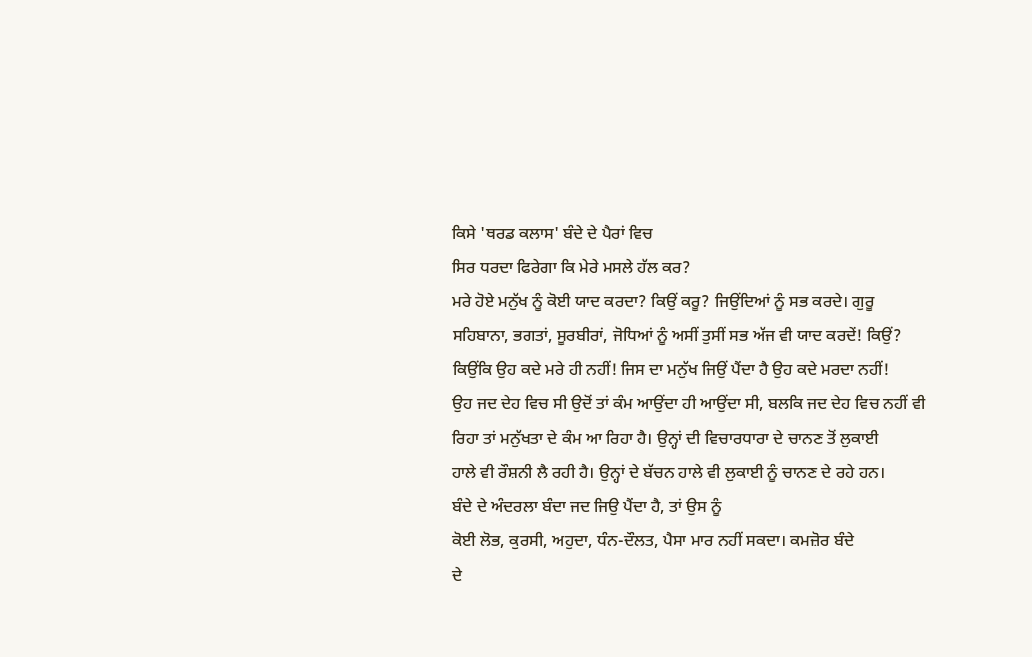ਕਿਸੇ 'ਥਰਡ ਕਲਾਸ' ਬੰਦੇ ਦੇ ਪੈਰਾਂ ਵਿਚ
ਸਿਰ ਧਰਦਾ ਫਿਰੇਗਾ ਕਿ ਮੇਰੇ ਮਸਲੇ ਹੱਲ ਕਰ?
ਮਰੇ ਹੋਏ ਮਨੁੱਖ ਨੂੰ ਕੋਈ ਯਾਦ ਕਰਦਾ? ਕਿਉਂ ਕਰੂ? ਜਿਉਂਦਿਆਂ ਨੂੰ ਸਭ ਕਰਦੇ। ਗੁਰੂ
ਸਹਿਬਾਨਾ, ਭਗਤਾਂ, ਸੂਰਬੀਰਾਂ, ਜੋਧਿਆਂ ਨੂੰ ਅਸੀਂ ਤੁਸੀਂ ਸਭ ਅੱਜ ਵੀ ਯਾਦ ਕਰਦੇਂ! ਕਿਉਂ?
ਕਿਉਂਕਿ ਉਹ ਕਦੇ ਮਰੇ ਹੀ ਨਹੀਂ! ਜਿਸ ਦਾ ਮਨੁੱਖ ਜਿਉਂ ਪੈਂਦਾ ਹੈ ਉਹ ਕਦੇ ਮਰਦਾ ਨਹੀਂ!
ਉਹ ਜਦ ਦੇਹ ਵਿਚ ਸੀ ਉਦੋਂ ਤਾਂ ਕੰਮ ਆਉਂਦਾ ਹੀ ਆਉਂਦਾ ਸੀ, ਬਲਕਿ ਜਦ ਦੇਹ ਵਿਚ ਨਹੀਂ ਵੀ
ਰਿਹਾ ਤਾਂ ਮਨੁੱਖਤਾ ਦੇ ਕੰਮ ਆ ਰਿਹਾ ਹੈ। ਉਨ੍ਹਾਂ ਦੀ ਵਿਚਾਰਧਾਰਾ ਦੇ ਚਾਨਣ ਤੋਂ ਲੁਕਾਈ
ਹਾਲੇ ਵੀ ਰੌਸ਼ਨੀ ਲੈ ਰਹੀ ਹੈ। ਉਨ੍ਹਾਂ ਦੇ ਬੱਚਨ ਹਾਲੇ ਵੀ ਲੁਕਾਈ ਨੂੰ ਚਾਨਣ ਦੇ ਰਹੇ ਹਨ।
ਬੰਦੇ ਦੇ ਅੰਦਰਲਾ ਬੰਦਾ ਜਦ ਜਿਉ ਪੈਂਦਾ ਹੈ, ਤਾਂ ਉਸ ਨੂੰ
ਕੋਈ ਲੋਭ, ਕੁਰਸੀ, ਅਹੁਦਾ, ਧੰਨ-ਦੌਲਤ, ਪੈਸਾ ਮਾਰ ਨਹੀਂ ਸਕਦਾ। ਕਮਜ਼ੋਰ ਬੰਦੇ
ਦੇ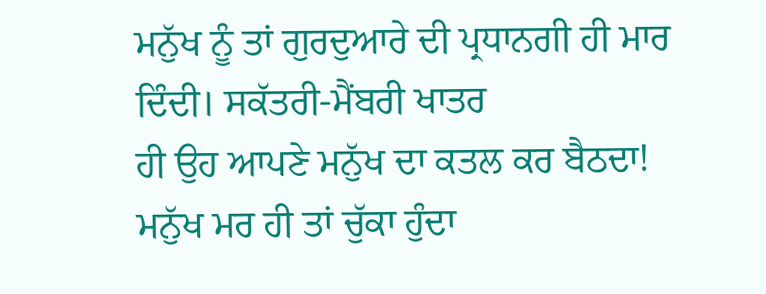ਮਨੁੱਖ ਨੂੰ ਤਾਂ ਗੁਰਦੁਆਰੇ ਦੀ ਪ੍ਰਧਾਨਗੀ ਹੀ ਮਾਰ ਦਿੰਦੀ। ਸਕੱਤਰੀ-ਮੈਂਬਰੀ ਖਾਤਰ
ਹੀ ਉਹ ਆਪਣੇ ਮਨੁੱਖ ਦਾ ਕਤਲ ਕਰ ਬੈਠਦਾ! ਮਨੁੱਖ ਮਰ ਹੀ ਤਾਂ ਚੁੱਕਾ ਹੁੰਦਾ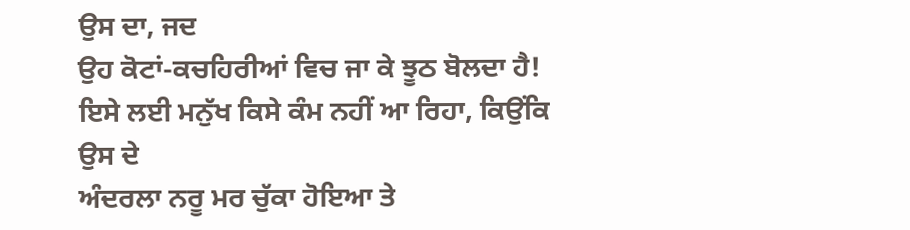ਉਸ ਦਾ, ਜਦ
ਉਹ ਕੋਟਾਂ-ਕਚਹਿਰੀਆਂ ਵਿਚ ਜਾ ਕੇ ਝੂਠ ਬੋਲਦਾ ਹੈ!
ਇਸੇ ਲਈ ਮਨੁੱਖ ਕਿਸੇ ਕੰਮ ਨਹੀਂ ਆ ਰਿਹਾ, ਕਿਉਂਕਿ ਉਸ ਦੇ
ਅੰਦਰਲਾ ਨਰੂ ਮਰ ਚੁੱਕਾ ਹੋਇਆ ਤੇ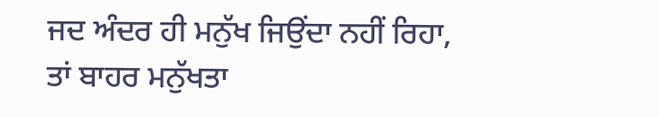ਜਦ ਅੰਦਰ ਹੀ ਮਨੁੱਖ ਜਿਉਂਦਾ ਨਹੀਂ ਰਿਹਾ,
ਤਾਂ ਬਾਹਰ ਮਨੁੱਖਤਾ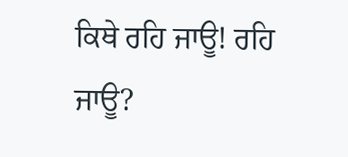ਕਿਥੇ ਰਹਿ ਜਾਊ! ਰਹਿ ਜਾਊ?